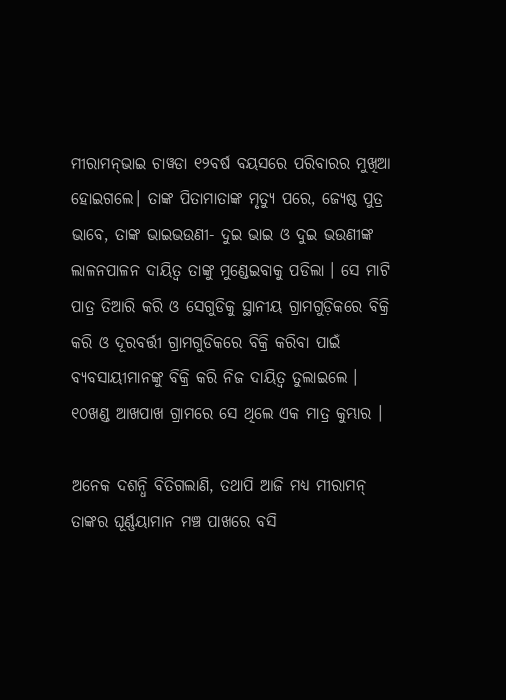ମୀରାମନ୍‌ଭାଇ ଚାୱଡା ୧୨ବର୍ଷ ବୟସରେ ପରିବାରର ମୁଖିଆ ହୋଇଗଲେ। ତାଙ୍କ ପିତାମାତାଙ୍କ ମୃତ୍ୟୁ ପରେ, ଜ୍ୟେଷ୍ଠ ପୁତ୍ର ଭାବେ, ତାଙ୍କ ଭାଇଭଉଣୀ- ଦୁଇ ଭାଇ ଓ ଦୁଇ ଭଉଣୀଙ୍କ ଲାଳନପାଳନ ଦାୟିତ୍ୱ ତାଙ୍କୁ ମୁଣ୍ଡେଇବାକୁ ପଡିଲା । ସେ ମାଟି ପାତ୍ର ତିଆରି କରି ଓ ସେଗୁଡିକୁ ସ୍ଥାନୀୟ ଗ୍ରାମଗୁଡ଼ିକରେ ବିକ୍ରି କରି ଓ ଦୂରବର୍ତ୍ତୀ ଗ୍ରାମଗୁଡିକରେ ବିକ୍ରି କରିବା ପାଇଁ ବ୍ୟବସାୟୀମାନଙ୍କୁ ବିକ୍ରି କରି ନିଜ ଦାୟିତ୍ୱ ତୁଲାଇଲେ । ୧୦ଖଣ୍ଡ ଆଖପାଖ ଗ୍ରାମରେ ସେ ଥିଲେ ଏକ ମାତ୍ର କୁମ୍ଭାର ।

ଅନେକ ଦଶନ୍ଧି ବିତିଗଲାଣି, ତଥାପି ଆଜି ମଧ୍ୟ ମୀରାମନ୍‌ ତାଙ୍କର ଘୂର୍ଣ୍ଣୟାମାନ ମଞ୍ଚ ପାଖରେ ବସି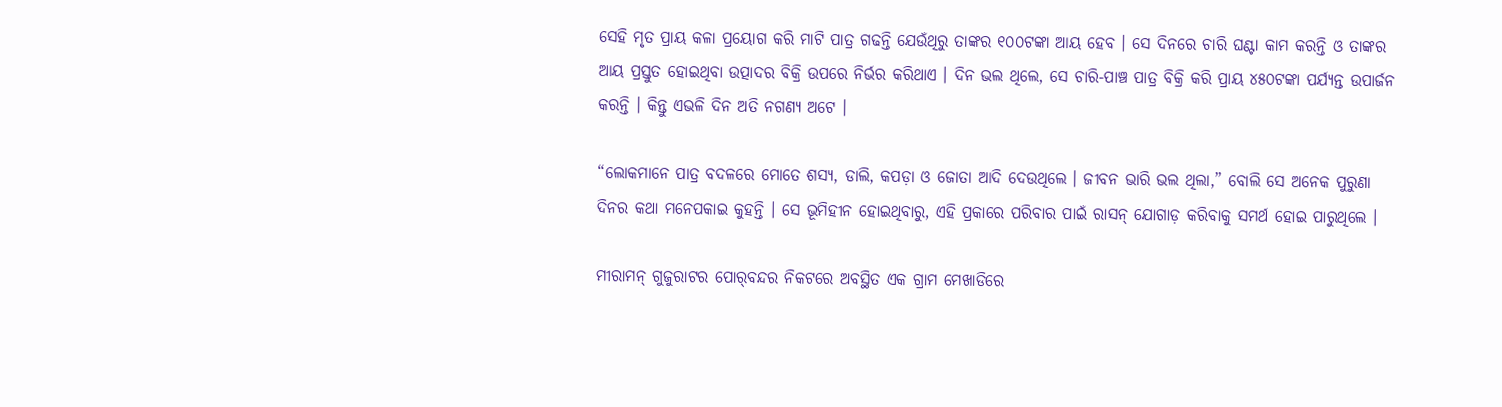ସେହି ମୃତ ପ୍ରାୟ କଳା ପ୍ରୟୋଗ କରି ମାଟି ପାତ୍ର ଗଢନ୍ତି ଯେଉଁଥିରୁ ତାଙ୍କର ୧୦୦ଟଙ୍କା ଆୟ ହେବ । ସେ ଦିନରେ ଚାରି ଘଣ୍ଟା କାମ କରନ୍ତି ଓ ତାଙ୍କର ଆୟ ପ୍ରସ୍ତୁତ ହୋଇଥିବା ଉତ୍ପାଦର ବିକ୍ରି ଉପରେ ନିର୍ଭର କରିଥାଏ । ଦିନ ଭଲ ଥିଲେ, ସେ ଚାରି-ପାଞ୍ଚ ପାତ୍ର ବିକ୍ରି କରି ପ୍ରାୟ ୪୫୦ଟଙ୍କା ପର୍ଯ୍ୟନ୍ତ ଉପାର୍ଜନ କରନ୍ତି । କିନ୍ତୁ ଏଭଳି ଦିନ ଅତି ନଗଣ୍ୟ ଅଟେ ।

“ଲୋକମାନେ ପାତ୍ର ବଦଳରେ ମୋତେ ଶସ୍ୟ, ଡାଲି, କପଡ଼ା ଓ ଜୋତା ଆଦି ଦେଉଥିଲେ । ଜୀବନ ଭାରି ଭଲ ଥିଲା,” ବୋଲି ସେ ଅନେକ ପୁରୁଣା ଦିନର କଥା ମନେପକାଇ କୁହନ୍ତି । ସେ ଭୂମିହୀନ ହୋଇଥିବାରୁ, ଏହି ପ୍ରକାରେ ପରିବାର ପାଇଁ ରାସନ୍‌ ଯୋଗାଡ଼ କରିବାକୁ ସମର୍ଥ ହୋଇ ପାରୁଥିଲେ ।

ମୀରାମନ୍‌ ଗୁଜୁରାଟର ପୋର୍‌ବନ୍ଦର ନିକଟରେ ଅବସ୍ଥିତ ଏକ ଗ୍ରାମ ମେଖାଡିରେ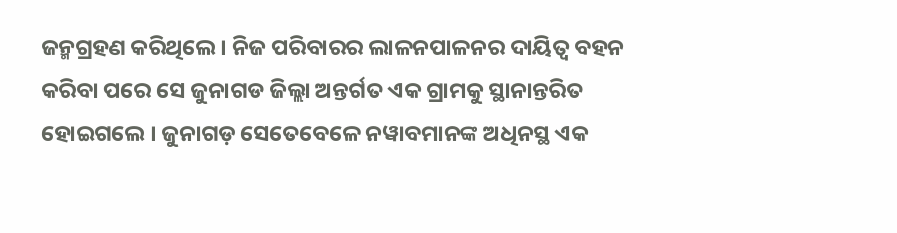ଜନ୍ମଗ୍ରହଣ କରିଥିଲେ । ନିଜ ପରିବାରର ଲାଳନପାଳନର ଦାୟିତ୍ୱ ବହନ କରିବା ପରେ ସେ ଜୁନାଗଡ ଜିଲ୍ଲା ଅନ୍ତର୍ଗତ ଏକ ଗ୍ରାମକୁ ସ୍ଥାନାନ୍ତରିତ ହୋଇଗଲେ । ଜୁନାଗଡ଼ ସେତେବେଳେ ନୱାବମାନଙ୍କ ଅଧିନସ୍ଥ ଏକ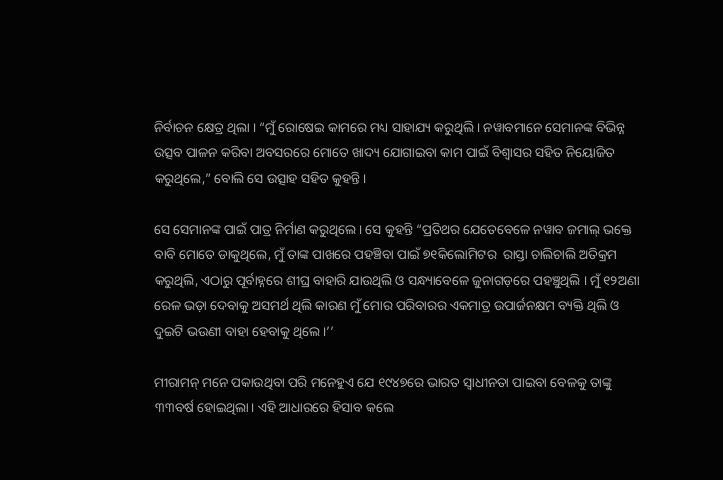ନିର୍ବାଚନ କ୍ଷେତ୍ର ଥିଲା । “ମୁଁ ରୋଷେଇ କାମରେ ମଧ୍ୟ ସାହାଯ୍ୟ କରୁଥିଲି । ନୱାବମାନେ ସେମାନଙ୍କ ବିଭିନ୍ନ ଉତ୍ସବ ପାଳନ କରିବା ଅବସରରେ ମୋତେ ଖାଦ୍ୟ ଯୋଗାଇବା କାମ ପାଇଁ ବିଶ୍ୱାସର ସହିତ ନିୟୋଜିତ କରୁଥିଲେ,” ବୋଲି ସେ ଉତ୍ସାହ ସହିତ କୁହନ୍ତି ।

ସେ ସେମାନଙ୍କ ପାଇଁ ପାତ୍ର ନିର୍ମାଣ କରୁଥିଲେ । ସେ କୁହନ୍ତି “ପ୍ରତିଥର ଯେତେବେଳେ ନୱାବ ଜମାଲ୍‌ ଭକ୍ତେ ବାବି ମୋତେ ଡାକୁଥିଲେ, ମୁଁ ତାଙ୍କ ପାଖରେ ପହଞ୍ଚିବା ପାଇଁ ୭୧କିଲୋମିଟର  ରାସ୍ତା ଚାଲିଚାଲି ଅତିକ୍ରମ କରୁଥିଲି, ଏଠାରୁ ପୂର୍ବାହ୍ନରେ ଶୀଘ୍ର ବାହାରି ଯାଉଥିଲି ଓ ସନ୍ଧ୍ୟାବେଳେ ଜୁନାଗଡ଼ରେ ପହଞ୍ଚୁଥିଲି । ମୁଁ ୧୨ଅଣା ରେଳ ଭଡ଼ା ଦେବାକୁ ଅସମର୍ଥ ଥିଲି କାରଣ ମୁଁ ମୋର ପରିବାରର ଏକମାତ୍ର ଉପାର୍ଜନକ୍ଷମ ବ୍ୟକ୍ତି ଥିଲି ଓ ଦୁଇଟି ଭଉଣୀ ବାହା ହେବାକୁ ଥିଲେ।’’

ମୀରାମନ୍‌ ମନେ ପକାଉଥିବା ପରି ମନେହୁଏ ଯେ ୧୯୪୭ରେ ଭାରତ ସ୍ୱାଧୀନତା ପାଇବା ବେଳକୁ ତାଙ୍କୁ ୩୩ବର୍ଷ ହୋଇଥିଲା। ଏହି ଆଧାରରେ ହିସାବ କଲେ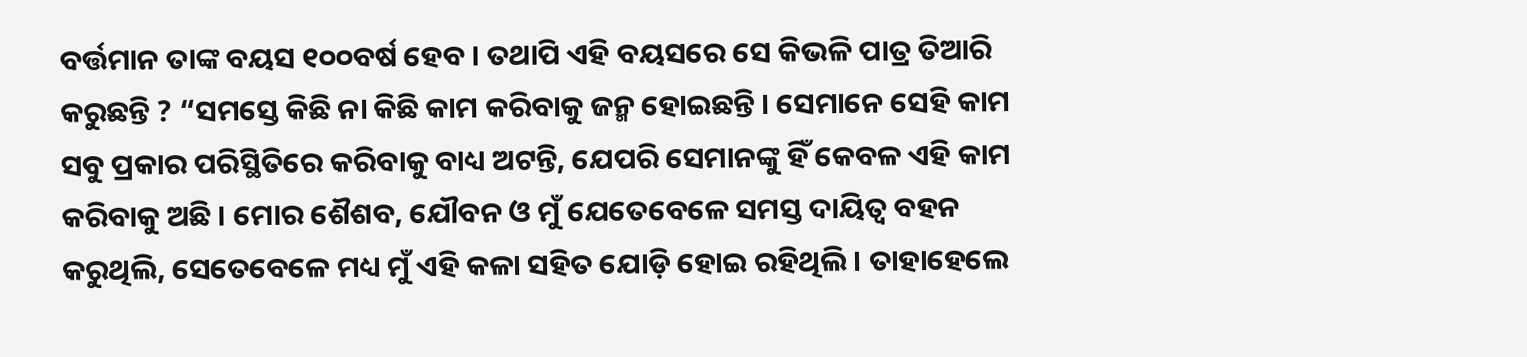ବର୍ତ୍ତମାନ ତାଙ୍କ ବୟସ ୧୦୦ବର୍ଷ ହେବ । ତଥାପି ଏହି ବୟସରେ ସେ କିଭଳି ପାତ୍ର ତିଆରି କରୁଛନ୍ତି ? “ସମସ୍ତେ କିଛି ନା କିଛି କାମ କରିବାକୁ ଜନ୍ମ ହୋଇଛନ୍ତି । ସେମାନେ ସେହି କାମ ସବୁ ପ୍ରକାର ପରିସ୍ଥିତିରେ କରିବାକୁ ବାଧ୍ୟ ଅଟନ୍ତି, ଯେପରି ସେମାନଙ୍କୁ ହିଁ କେବଳ ଏହି କାମ କରିବାକୁ ଅଛି । ମୋର ଶୈଶବ, ଯୌବନ ଓ ମୁଁ ଯେତେବେଳେ ସମସ୍ତ ଦାୟିତ୍ୱ ବହନ କରୁଥିଲି, ସେତେବେଳେ ମଧ୍ୟ ମୁଁ ଏହି କଳା ସହିତ ଯୋଡ଼ି ହୋଇ ରହିଥିଲି । ତାହାହେଲେ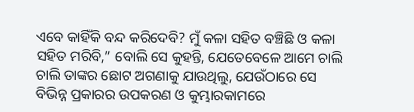ଏବେ କାହିଁକି ବନ୍ଦ କରିଦେବି? ମୁଁ କଳା ସହିତ ବଞ୍ଚିଛି ଓ କଳା ସହିତ ମରିବି,” ବୋଲି ସେ କୁହନ୍ତି, ଯେତେବେଳେ ଆମେ ଚାଲି ଚାଲି ତାଙ୍କର ଛୋଟ ଅଗଣାକୁ ଯାଉଥିଲୁ, ଯେଉଁଠାରେ ସେ ବିଭିନ୍ନ ପ୍ରକାରର ଉପକରଣ ଓ କୁମ୍ଭାରକାମରେ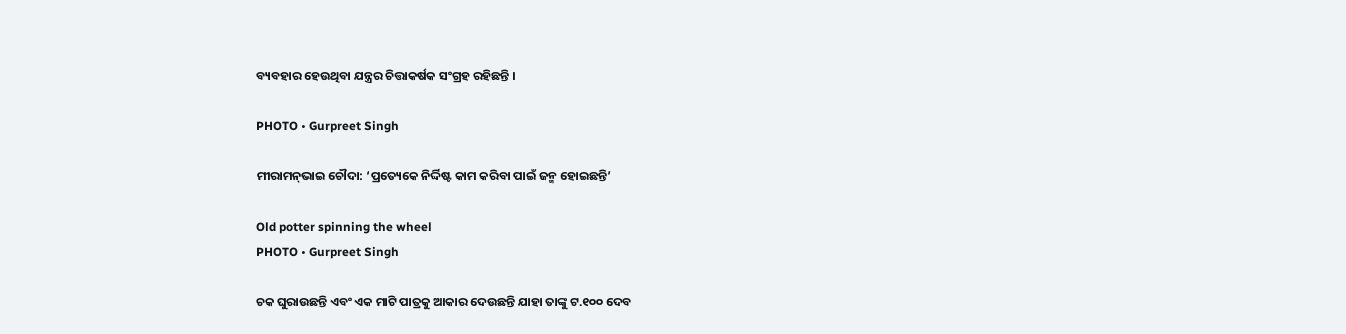ବ୍ୟବହାର ହେଉଥିବା ଯନ୍ତ୍ରର ଚିତ୍ତାକର୍ଷକ ସଂଗ୍ରହ ରହିଛନ୍ତି ।

PHOTO • Gurpreet Singh

ମୀରାମନ୍‌ଭାଇ ଚୌଦା: ‘ପ୍ରତ୍ୟେକେ ନିର୍ଦ୍ଦିଷ୍ଟ କାମ କରିବା ପାଇଁ ଜନ୍ମ ହୋଇଛନ୍ତି’

Old potter spinning the wheel
PHOTO • Gurpreet Singh

ଚକ ଘୁରାଉଛନ୍ତି ଏବଂ ଏକ ମାଟି ପାତ୍ରକୁ ଆକାର ଦେଉଛନ୍ତି ଯାହା ତାଙ୍କୁ ଟ.୧୦୦ ଦେବ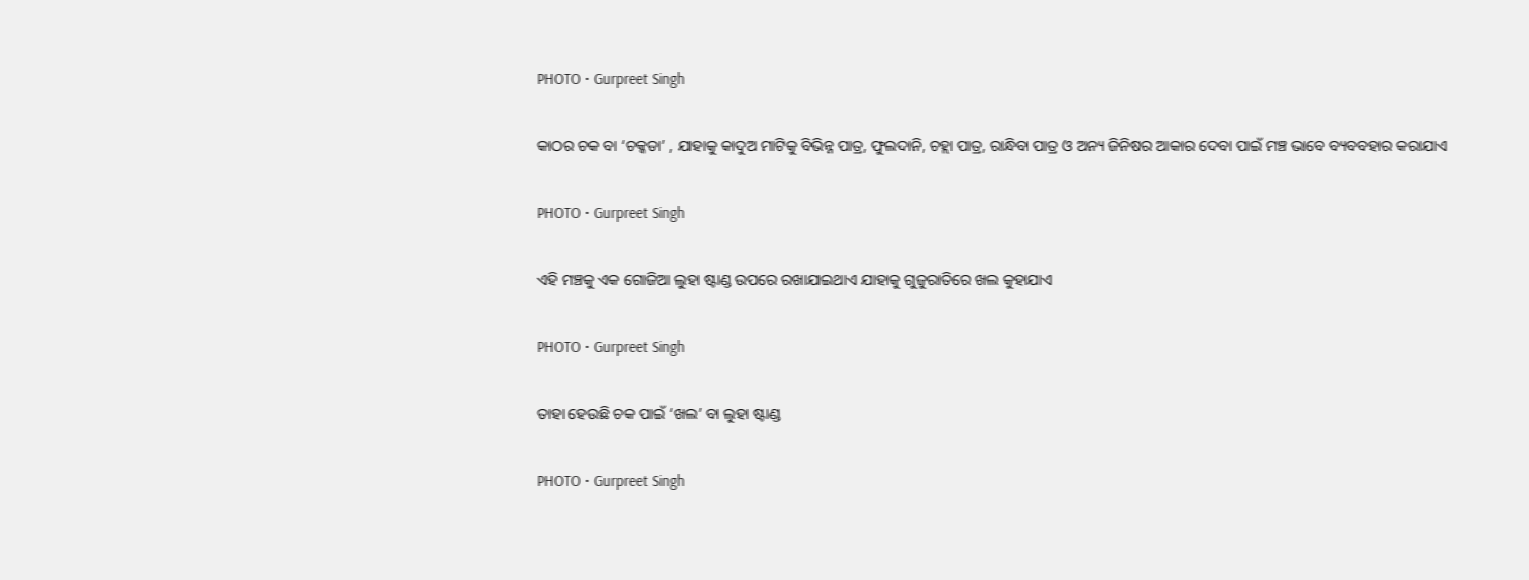PHOTO • Gurpreet Singh

କାଠର ଚକ ବା ‘ଚକ୍କଡା’ , ଯାହାକୁ କାଦୁଅ ମାଟିକୁ ବିଭିନ୍ନ ପାତ୍ର, ଫୁଲଦାନି, ଚହ୍ଲା ପାତ୍ର, ରାନ୍ଧିବା ପାତ୍ର ଓ ଅନ୍ୟ ଜିନିଷର ଆକାର ଦେବା ପାଇଁ ମଞ୍ଚ ଭାବେ ବ୍ୟବବହାର କରାଯାଏ

PHOTO • Gurpreet Singh

ଏହି ମଞ୍ଚକୁ ଏକ ଗୋଜିଆ ଲୁହା ଷ୍ଟାଣ୍ଡ ଉପରେ ରଖାଯାଇଥାଏ ଯାହାକୁ ଗୁଜୁରାତିରେ ଖଲ କୁହାଯାଏ

PHOTO • Gurpreet Singh

ତାହା ହେଉଛି ଚକ ପାଇଁ ‘ଖଲ’ ବା ଲୁହା ଷ୍ଟାଣ୍ଡ

PHOTO • Gurpreet Singh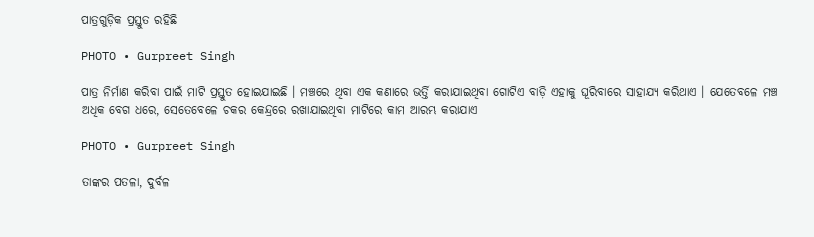ପାତ୍ରଗୁଡ଼ିକ ପ୍ରସ୍ତୁତ ରହିଛି

PHOTO • Gurpreet Singh

ପାତ୍ର ନିର୍ମାଣ କରିବା ପାଇଁ ମାଟି ପ୍ରସ୍ତୁତ ହୋଇଯାଇଛି । ମଞ୍ଚରେ ଥିବା ଏକ କଣାରେ ଭର୍ତ୍ତି କରାଯାଇଥିବା ଗୋଟିଏ ବାଡ଼ି ଏହାକୁ ଘୂରିବାରେ ସାହାଯ୍ୟ କରିଥାଏ । ଯେତେବଳେ ମଞ୍ଚ ଅଧିକ ବେଗ ଧରେ, ସେତେବେଳେ ଚକର କେନ୍ଦ୍ରରେ ରଖାଯାଇଥିବା ମାଟିରେ କାମ ଆରମ୍ଭ କରାଯାଏ

PHOTO • Gurpreet Singh

ତାଙ୍କର ପତଳା, ଦୁର୍ବଳ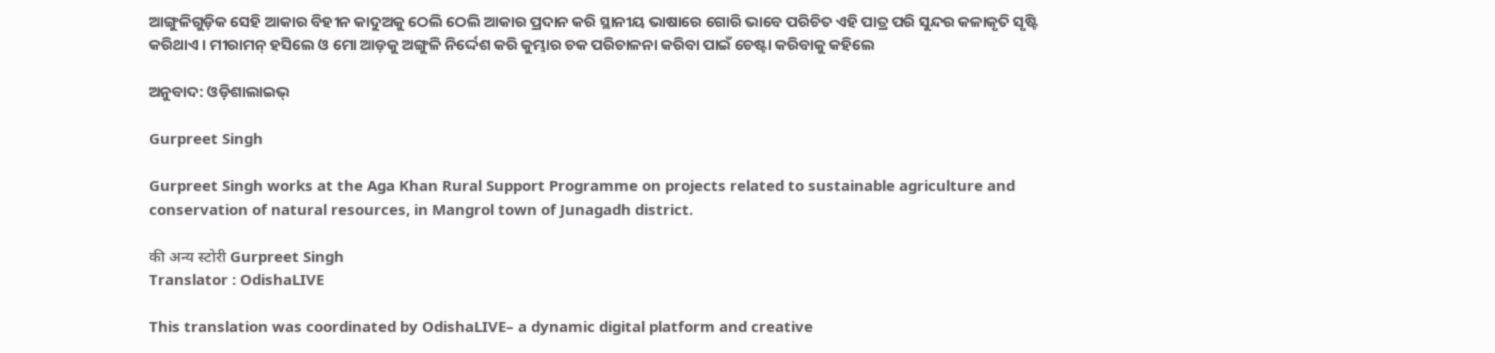ଆଙ୍ଗୁଳିଗୁଡ଼ିକ ସେହି ଆକାର ବିହୀନ କାଦୁଅକୁ ଠେଲି ଠେଲି ଆକାର ପ୍ରଦାନ କରି ସ୍ଥାନୀୟ ଭାଷାରେ ଗୋରି ଭାବେ ପରିଚିତ ଏହି ପାତ୍ର ପରି ସୁନ୍ଦର କଳାକୃତି ସୃଷ୍ଟି କରିଥାଏ । ମୀରାମନ୍‌ ହସିଲେ ଓ ମୋ ଆଡ଼କୁ ଅଙ୍ଗୁଳି ନିର୍ଦ୍ଦେଶ କରି କୁମ୍ଭାର ଚକ ପରିଚାଳନା କରିବା ପାଇଁ ଚେଷ୍ଟା କରିବାକୁ କହିଲେ

ଅନୁବାଦ: ଓଡ଼ିଶାଲାଇଭ୍‍

Gurpreet Singh

Gurpreet Singh works at the Aga Khan Rural Support Programme on projects related to sustainable agriculture and conservation of natural resources, in Mangrol town of Junagadh district.

की अन्य स्टोरी Gurpreet Singh
Translator : OdishaLIVE

This translation was coordinated by OdishaLIVE– a dynamic digital platform and creative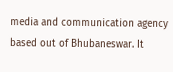media and communication agency based out of Bhubaneswar. It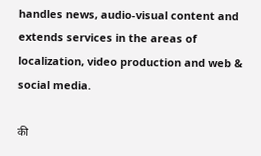handles news, audio-visual content and extends services in the areas of localization, video production and web & social media.

की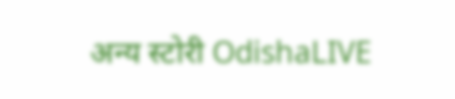अन्य स्टोरी OdishaLIVE